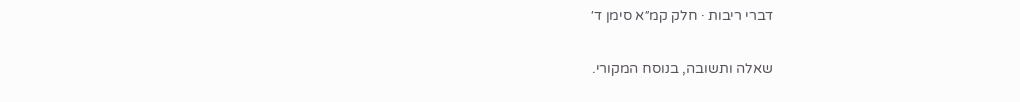דברי ריבות · חלק קמ״א סימן ד׳

שאלה ותשובה, בנוסח המקורי.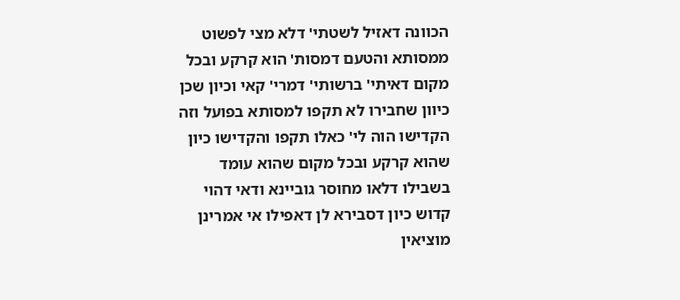הכוונה דאזיל לשטתי' דלא מצי לפשוט ממסותא והטעם דמסות' הוא קרקע ובכל מקום דאיתי' ברשותי' דמרי' קאי וכיון שכן כיוון שחבירו לא תקפו למסותא בפועל וזה הקדישו הוה לי' כאלו תקפו והקדישו כיון שהוא קרקע ובכל מקום שהוא עומד בשבילו דלאו מחוסר גוביינא ודאי דהוי קדוש כיון דסבירא לן דאפילו אי אמרינן מוציאין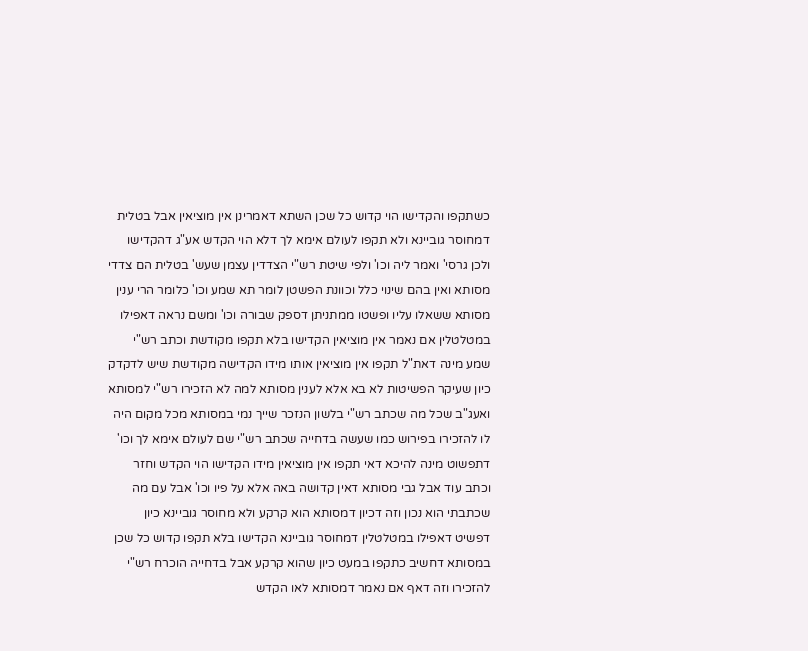כשתקפו והקדישו הוי קדוש כל שכן השתא דאמרינן אין מוציאין אבל בטלית דמחוסר גוביינא ולא תקפו לעולם אימא לך דלא הוי הקדש אע"ג דהקדישו ולכן גרסי' ואמר ליה וכו' ולפי שיטת רש"י הצדדין עצמן שעש' בטלית הם צדדי מסותא ואין בהם שינוי כלל וכוונת הפשטן לומר תא שמע וכו' כלומר הרי ענין מסותא ששאלו עליו ופשטו ממתניתן דספק שבורה וכו' ומשם נראה דאפילו במטלטלין אם נאמר אין מוציאין הקדישו בלא תקפו מקודשת וכתב רש"י שמע מינה דאת"ל תקפו אין מוציאין אותו מידו הקדישה מקודשת שיש לדקדק כיון שעיקר הפשיטות לא בא אלא לענין מסותא למה לא הזכירו רש"י למסותא ואעג"ב שכל מה שכתב רש"י בלשון הנזכר שייך נמי במסותא מכל מקום היה לו להזכירו בפירוש כמו שעשה בדחייה שכתב רש"י שם לעולם אימא לך וכו' דתפשוט מינה להיכא דאי תקפו אין מוציאין מידו הקדישו הוי הקדש וחזר וכתב עוד אבל גבי מסותא דאין קדושה באה אלא על פיו וכו' אבל עם מה שכתבתי הוא נכון וזה דכיון דמסותא הוא קרקע ולא מחוסר גוביינא כיון דפשיט דאפילו במטלטלין דמחוסר גוביינא הקדישו בלא תקפו קדוש כל שכן במסותא דחשיב כתקפו במעט כיון שהוא קרקע אבל בדחייה הוכרח רש"י להזכירו וזה דאף אם נאמר דמסותא לאו הקדש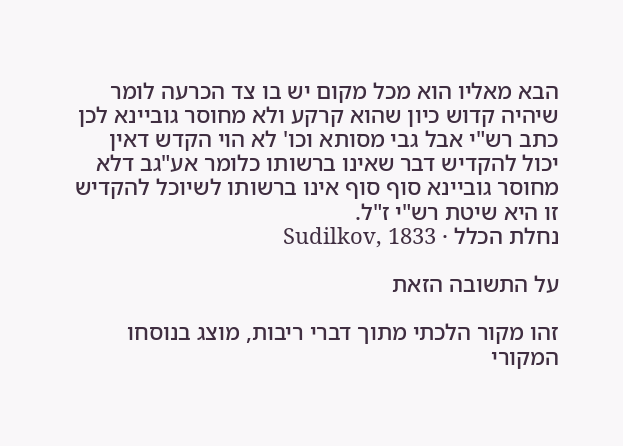הבא מאליו הוא מכל מקום יש בו צד הכרעה לומר שיהיה קדוש כיון שהוא קרקע ולא מחוסר גוביינא לכן כתב רש"י אבל גבי מסותא וכו' לא הוי הקדש דאין יכול להקדיש דבר שאינו ברשותו כלומר אע"גב דלא מחוסר גוביינא סוף סוף אינו ברשותו לשיוכל להקדיש זו היא שיטת רש"י ז"ל.
נחלת הכלל · Sudilkov, 1833

על התשובה הזאת

זהו מקור הלכתי מתוך דברי ריבות, מוצג בנוסחו המקורי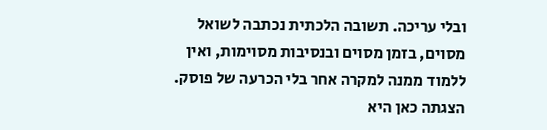ובלי עריכה. תשובה הלכתית נכתבה לשואל מסוים, בזמן מסוים ובנסיבות מסוימות, ואין ללמוד ממנה למקרה אחר בלי הכרעה של פוסק. הצגתה כאן היא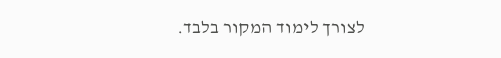לצורך לימוד המקור בלבד.